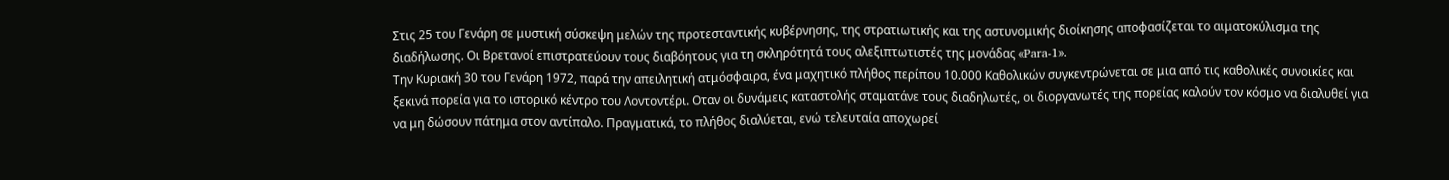Στις 25 του Γενάρη σε μυστική σύσκεψη μελών της προτεσταντικής κυβέρνησης, της στρατιωτικής και της αστυνομικής διοίκησης αποφασίζεται το αιματοκύλισμα της διαδήλωσης. Οι Βρετανοί επιστρατεύουν τους διαβόητους για τη σκληρότητά τους αλεξιπτωτιστές της μονάδας «Para-1».
Την Κυριακή 30 του Γενάρη 1972, παρά την απειλητική ατμόσφαιρα, ένα μαχητικό πλήθος περίπου 10.000 Καθολικών συγκεντρώνεται σε μια από τις καθολικές συνοικίες και ξεκινά πορεία για το ιστορικό κέντρο του Λοντοντέρι. Οταν οι δυνάμεις καταστολής σταματάνε τους διαδηλωτές, οι διοργανωτές της πορείας καλούν τον κόσμο να διαλυθεί για να μη δώσουν πάτημα στον αντίπαλο. Πραγματικά, το πλήθος διαλύεται, ενώ τελευταία αποχωρεί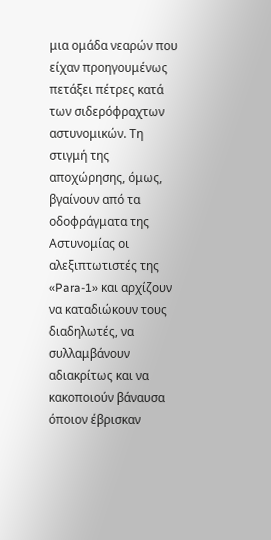μια ομάδα νεαρών που είχαν προηγουμένως πετάξει πέτρες κατά των σιδερόφραχτων αστυνομικών. Τη στιγμή της αποχώρησης, όμως, βγαίνουν από τα οδοφράγματα της Αστυνομίας οι αλεξιπτωτιστές της «Para-1» και αρχίζουν να καταδιώκουν τους διαδηλωτές, να συλλαμβάνουν αδιακρίτως και να κακοποιούν βάναυσα όποιον έβρισκαν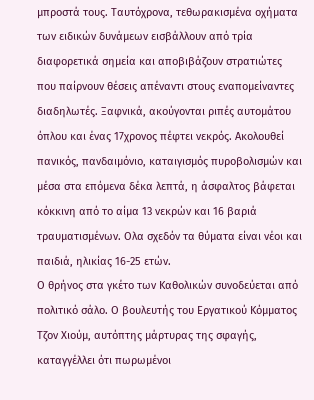μπροστά τους. Ταυτόχρονα, τεθωρακισμένα οχήματα των ειδικών δυνάμεων εισβάλλουν από τρία διαφορετικά σημεία και αποβιβάζουν στρατιώτες που παίρνουν θέσεις απέναντι στους εναπομείναντες διαδηλωτές. Ξαφνικά, ακούγονται ριπές αυτομάτου όπλου και ένας 17χρονος πέφτει νεκρός. Ακολουθεί πανικός, πανδαιμόνιο, καταιγισμός πυροβολισμών και μέσα στα επόμενα δέκα λεπτά, η άσφαλτος βάφεται κόκκινη από το αίμα 13 νεκρών και 16 βαριά τραυματισμένων. Ολα σχεδόν τα θύματα είναι νέοι και παιδιά, ηλικίας 16-25 ετών.
Ο θρήνος στα γκέτο των Καθολικών συνοδεύεται από πολιτικό σάλο. Ο βουλευτής του Εργατικού Κόμματος Τζον Χιούμ, αυτόπτης μάρτυρας της σφαγής, καταγγέλλει ότι πωρωμένοι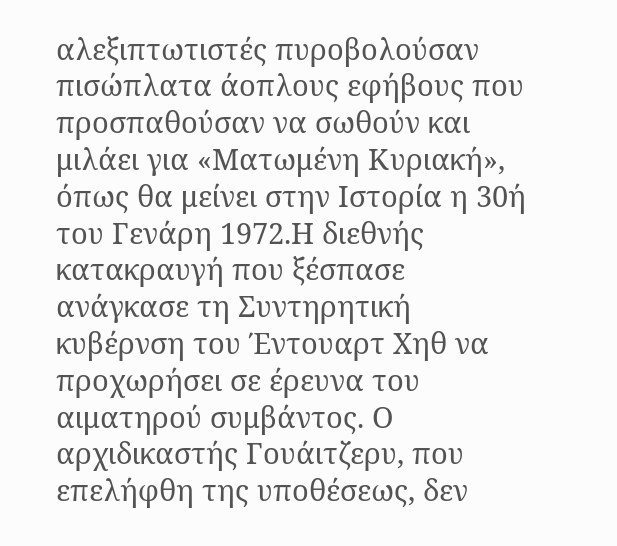αλεξιπτωτιστές πυροβολούσαν πισώπλατα άοπλους εφήβους που προσπαθούσαν να σωθούν και μιλάει για «Ματωμένη Κυριακή», όπως θα μείνει στην Ιστορία η 30ή του Γενάρη 1972.Η διεθνής κατακραυγή που ξέσπασε ανάγκασε τη Συντηρητική κυβέρνση του Έντουαρτ Χηθ να προχωρήσει σε έρευνα του αιματηρού συμβάντος. Ο αρχιδικαστής Γουάιτζερυ, που επελήφθη της υποθέσεως, δεν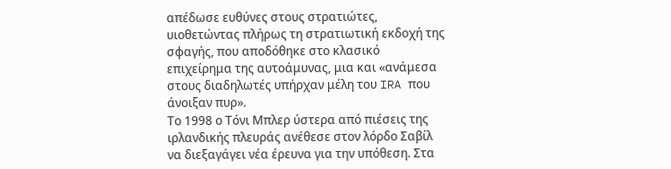απέδωσε ευθύνες στους στρατιώτες, υιοθετώντας πλήρως τη στρατιωτική εκδοχή της σφαγής, που αποδόθηκε στο κλασικό επιχείρημα της αυτοάμυνας, μια και «ανάμεσα στους διαδηλωτές υπήρχαν μέλη του IRA που άνοιξαν πυρ».
Το 1998 ο Τόνι Μπλερ ύστερα από πιέσεις της ιρλανδικής πλευράς ανέθεσε στον λόρδο Σαβίλ να διεξαγάγει νέα έρευνα για την υπόθεση. Στα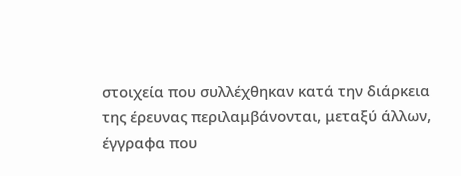στοιχεία που συλλέχθηκαν κατά την διάρκεια της έρευνας περιλαμβάνονται, μεταξύ άλλων, έγγραφα που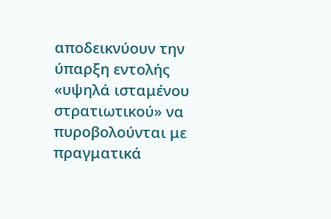αποδεικνύουν την ύπαρξη εντολής «υψηλά ισταμένου στρατιωτικού» να πυροβολούνται με πραγματικά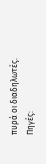πυρά οι διαδηλωτές.
Πηγές: